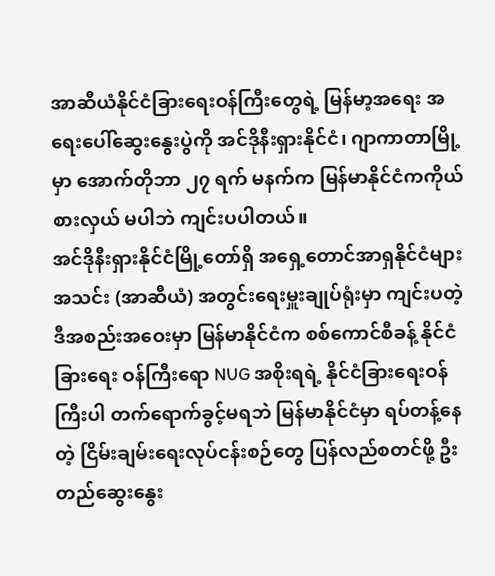အာဆီယံနိုင်ငံခြားရေးဝန်ကြီးတွေရဲ့ မြန်မာ့အရေး အရေးပေါ်ဆွေးနွေးပွဲကို အင်ဒိုနီးရှားနိုင်ငံ၊ ဂျာကာတာမြို့မှာ အောက်တိုဘာ ၂၇ ရက် မနက်က မြန်မာနိုင်ငံကကိုယ်စားလှယ် မပါဘဲ ကျင်းပပါတယ်။
အင်ဒိုနီးရှားနိုင်ငံမြို့တော်ရှိ အရှေ့တောင်အာရှနိုင်ငံများအသင်း (အာဆီယံ) အတွင်းရေးမှူးချုပ်ရုံးမှာ ကျင်းပတဲ့ ဒီအစည်းအဝေးမှာ မြန်မာနိုင်ငံက စစ်ကောင်စီခန့် နိုင်ငံခြားရေး ဝန်ကြီးရော NUG အစိုးရရဲ့ နိုင်ငံခြားရေးဝန်ကြီးပါ တက်ရောက်ခွင့်မရဘဲ မြန်မာနိုင်ငံမှာ ရပ်တန့်နေတဲ့ ငြိမ်းချမ်းရေးလုပ်ငန်းစဉ်တွေ ပြန်လည်စတင်ဖို့ ဦးတည်ဆွေးနွေး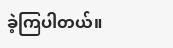ခဲ့ကြပါတယ်။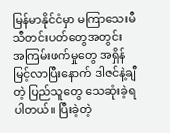မြန်မာနိုင်ငံမှာ မကြာသေးမီ သီတင်းပတ်တွေအတွင်း အကြမ်းဖက်မှုတွေ အရှိန်မြင့်လာပြီးနောက် ဒါဇင်နဲ့ချီတဲ့ ပြည်သူတွေ သေဆုံးခဲ့ရပါတယ်။ ပြီးခဲ့တဲ့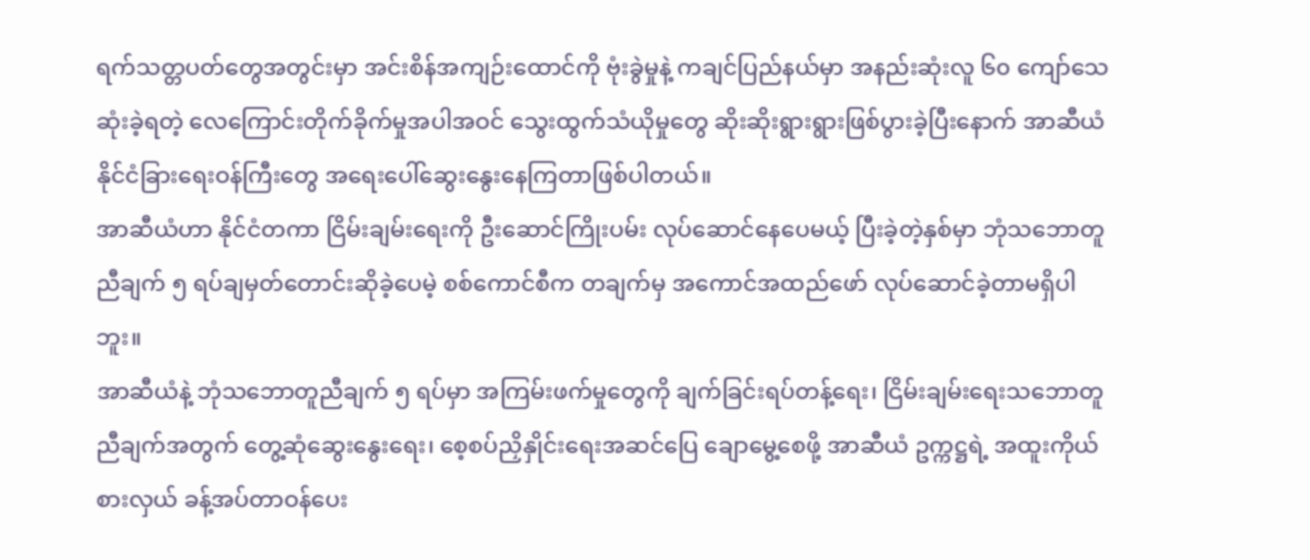ရက်သတ္တပတ်တွေအတွင်းမှာ အင်းစိန်အကျဉ်းထောင်ကို ဗုံးခွဲမှုနဲ့ ကချင်ပြည်နယ်မှာ အနည်းဆုံးလူ ၆၀ ကျော်သေဆုံးခဲ့ရတဲ့ လေကြောင်းတိုက်ခိုက်မှုအပါအဝင် သွေးထွက်သံယိုမှုတွေ ဆိုးဆိုးရွားရွားဖြစ်ပွားခဲ့ပြီးနောက် အာဆီယံ နိုင်ငံခြားရေးဝန်ကြီးတွေ အရေးပေါ်ဆွေးနွေးနေကြတာဖြစ်ပါတယ်။
အာဆီယံဟာ နိုင်ငံတကာ ငြိမ်းချမ်းရေးကို ဦးဆောင်ကြိုးပမ်း လုပ်ဆောင်နေပေမယ့် ပြီးခဲ့တဲ့နှစ်မှာ ဘုံသဘောတူညီချက် ၅ ရပ်ချမှတ်တောင်းဆိုခဲ့ပေမဲ့ စစ်ကောင်စီက တချက်မှ အကောင်အထည်ဖော် လုပ်ဆောင်ခဲ့တာမရှိပါဘူး။
အာဆီယံနဲ့ ဘုံသဘောတူညီချက် ၅ ရပ်မှာ အကြမ်းဖက်မှုတွေကို ချက်ခြင်းရပ်တန့်ရေး၊ ငြိမ်းချမ်းရေးသဘောတူညီချက်အတွက် တွေ့ဆုံဆွေးနွေးရေး၊ စေ့စပ်ညှိနှိုင်းရေးအဆင်ပြေ ချောမွေ့စေဖို့ အာဆီယံ ဥက္ကဋ္ဌရဲ့ အထူးကိုယ်စားလှယ် ခန့်အပ်တာဝန်ပေး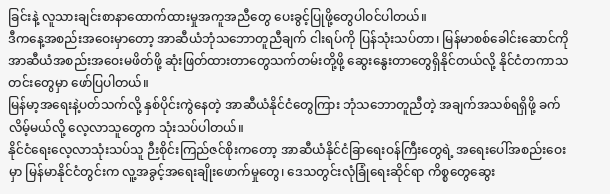ခြင်းနဲ့ လူသားချင်းစာနာထောက်ထားမှုအကူအညီတွေ ပေးခွင့်ပြုဖို့တွေပါဝင်ပါတယ်။
ဒီကနေ့အစည်းအဝေးမှာတော့ အာဆီယံဘုံသဘောတူညီချက် ငါးရပ်ကို ပြန်သုံးသပ်တာ၊ မြန်မာစစ်ခေါင်းဆောင်ကို အာဆီယံအစည်းအဝေးမဖိတ်ဖို့ ဆုံးဖြတ်ထားတာတွေသက်တမ်းတို့ဖို့ ဆွေးနွေးတာတွေရှိနိုင်တယ်လို့ နိုင်ငံတကာသတင်းတွေမှာ ဖော်ပြပါတယ်။
မြန်မာ့အရေးနဲ့ပတ်သက်လို့ နှစ်ပိုင်းကွဲနေတဲ့ အာဆီယံနိုင်ငံတွေကြား ဘုံသဘောတူညီတဲ့ အချက်အသစ်ရရှိဖို့ ခက်လိမ့်မယ်လို့ လေ့လာသူတွေက သုံးသပ်ပါတယ်။
နိုင်ငံရေးလေ့လာသုံးသပ်သူ ဉီးစိုင်းကြည်ဇင်စိုးကတော့ အာဆီယံနိုင်ငံခြာရေးဝန်ကြီးတွေရဲ့ အရေးပေါ်အစည်းဝေးမှာ မြန်မာနိုင်ငံတွင်းက လူ့အခွင့်အရေးချိုးဖောက်မှုတွေ၊ ဒေသတွင်းလုံခြုံရေးဆိုင်ရာ ကိစ္စတွေဆွေး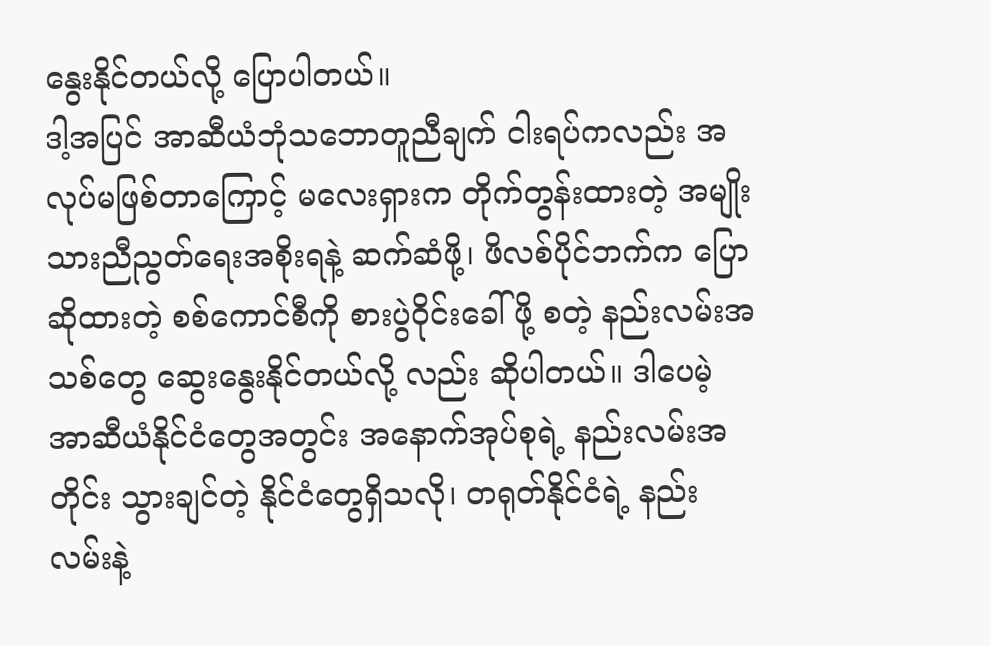နွေးနိုင်တယ်လို့ ပြောပါတယ်။
ဒါ့အပြင် အာဆီယံဘုံသဘောတူညီချက် ငါးရပ်ကလည်း အလုပ်မဖြစ်တာကြောင့် မလေးရှားက တိုက်တွန်းထားတဲ့ အမျိုးသားညီညွတ်ရေးအစိုးရနဲ့ ဆက်ဆံဖို့၊ ဖိလစ်ပိုင်ဘက်က ပြောဆိုထားတဲ့ စစ်ကောင်စီကို စားပွဲဝိုင်းခေါ်ဖို့ စတဲ့ နည်းလမ်းအသစ်တွေ ဆွေးနွေးနိုင်တယ်လို့ လည်း ဆိုပါတယ်။ ဒါပေမဲ့ အာဆီယံနိုင်ငံတွေအတွင်း အနောက်အုပ်စုရဲ့ နည်းလမ်းအတိုင်း သွားချင်တဲ့ နိုင်ငံတွေရှိသလို၊ တရုတ်နိုင်ငံရဲ့ နည်းလမ်းနဲ့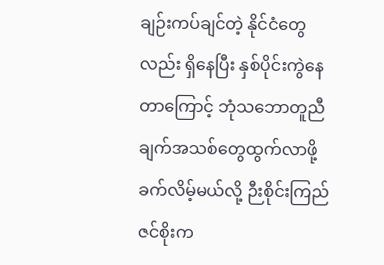ချဉ်းကပ်ချင်တဲ့ နိုင်ငံတွေလည်း ရှိနေပြီး နှစ်ပိုင်းကွဲနေတာကြောင့် ဘုံသဘောတူညီချက်အသစ်တွေထွက်လာဖို့ ခက်လိမ့်မယ်လို့ ဉီးစိုင်းကြည်ဇင်စိုးက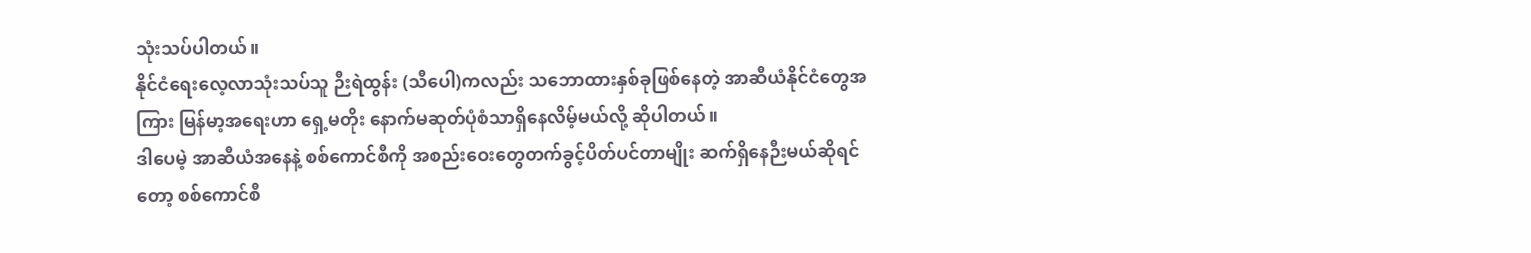သုံးသပ်ပါတယ်။
နိုင်ငံရေးလေ့လာသုံးသပ်သူ ဉီးရဲထွန်း (သီပေါ)ကလည်း သဘောထားနှစ်ခုဖြစ်နေတဲ့ အာဆီယံနိုင်ငံတွေအကြား မြန်မာ့အရေးဟာ ရှေ့မတိုး နောက်မဆုတ်ပုံစံသာရှိနေလိမ့်မယ်လို့ ဆိုပါတယ်။
ဒါပေမဲ့ အာဆီယံအနေနဲ့ စစ်ကောင်စီကို အစည်းဝေးတွေတက်ခွင့်ပိတ်ပင်တာမျိုး ဆက်ရှိနေဉီးမယ်ဆိုရင်တော့ စစ်ကောင်စီ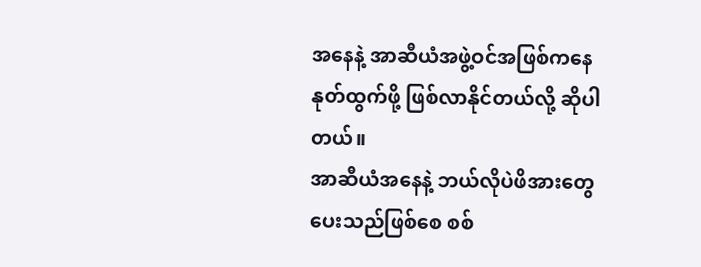အနေနဲ့ အာဆီယံအဖွဲ့ဝင်အဖြစ်ကနေ နုတ်ထွက်ဖို့ ဖြစ်လာနိုင်တယ်လို့ ဆိုပါတယ်။
အာဆီယံအနေနဲ့ ဘယ်လိုပဲဖိအားတွေပေးသည်ဖြစ်စေ စစ်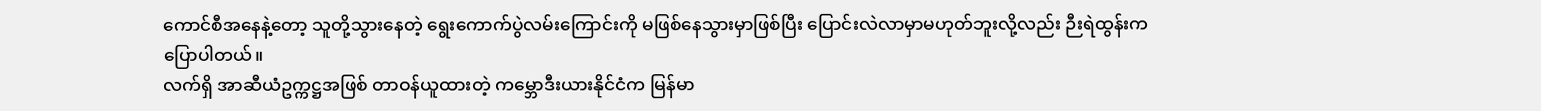ကောင်စီအနေနဲ့တော့ သူတို့သွားနေတဲ့ ရွေးကောက်ပွဲလမ်းကြောင်းကို မဖြစ်နေသွားမှာဖြစ်ပြီး ပြောင်းလဲလာမှာမဟုတ်ဘူးလို့လည်း ဉီးရဲထွန်းကပြောပါတယ်။
လက်ရှိ အာဆီယံဥက္ကဋ္ဌအဖြစ် တာဝန်ယူထားတဲ့ ကမ္ဘောဒီးယားနိုင်ငံက မြန်မာ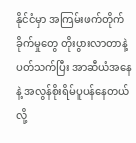နိုင်ငံမှာ အကြမ်းဖက်တိုက်ခိုက်မှုတွေ တိုးပွားလာတာနဲ့ ပတ်သက်ပြီး အာဆီယံအနေနဲ့ အလွန်စိုးရိမ်ပူပန်နေတယ်လို့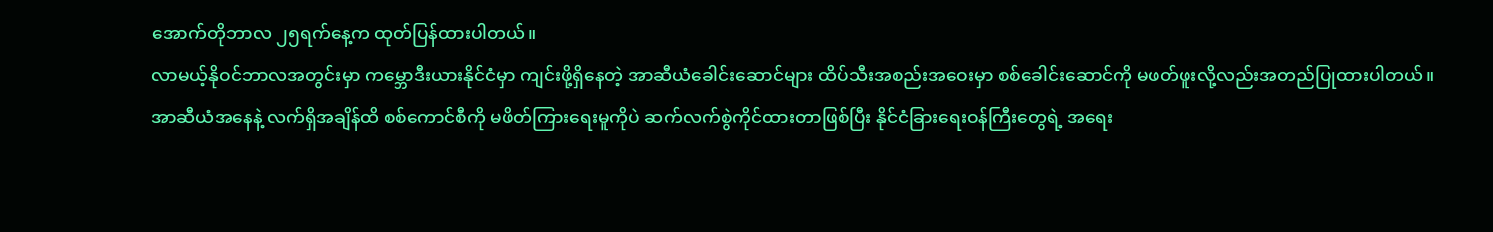အောက်တိုဘာလ ၂၅ရက်နေ့က ထုတ်ပြန်ထားပါတယ်။
လာမယ့်နိုဝင်ဘာလအတွင်းမှာ ကမ္ဘောဒီးယားနိုင်ငံမှာ ကျင်းဖို့ရှိနေတဲ့ အာဆီယံခေါင်းဆောင်များ ထိပ်သီးအစည်းအဝေးမှာ စစ်ခေါင်းဆောင်ကို မဖတ်ဖူးလို့လည်းအတည်ပြုထားပါတယ်။
အာဆီယံအနေနဲ့ လက်ရှိအချိန်ထိ စစ်ကောင်စီကို မဖိတ်ကြားရေးမူကိုပဲ ဆက်လက်စွဲကိုင်ထားတာဖြစ်ပြီး နိုင်ငံခြားရေးဝန်ကြီးတွေရဲ့ အရေး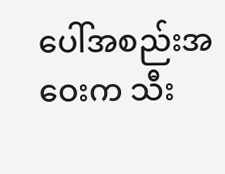ပေါ်အစည်းအဝေးက သီး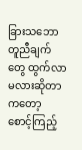ခြားသဘောတူညီချက်တွေ ထွက်လာမလားဆိုတာကတော့ စောင့်ကြည့်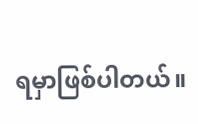ရမှာဖြစ်ပါတယ်။